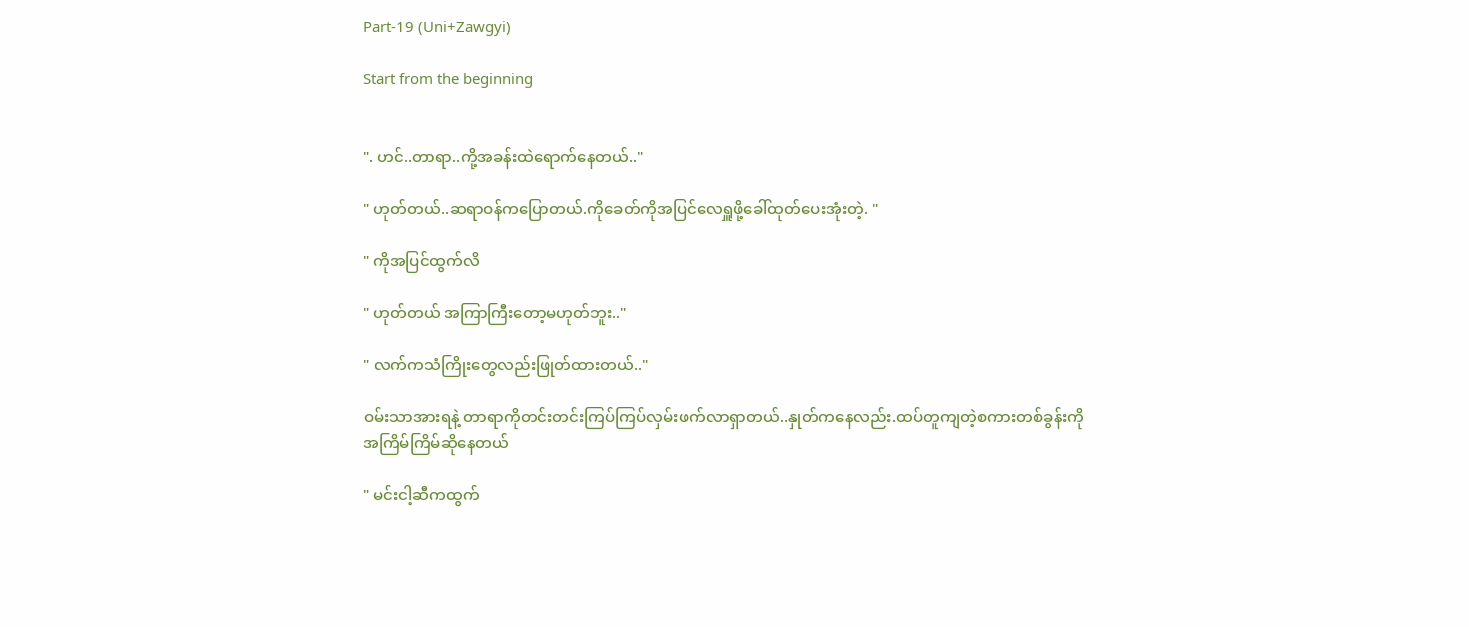Part-19 (Uni+Zawgyi)

Start from the beginning


". ဟင်..တာရာ..ကို့အခန်းထဲရောက်နေတယ်.."

" ဟုတ်တယ်..ဆရာဝန်ကပြောတယ်.ကိုခေတ်ကိုအပြင်လေရှူဖို့ခေါ်ထုတ်ပေးအုံးတဲ့. "

" ကိုအပြင်ထွက်လိ

" ဟုတ်တယ် အကြာကြီးတော့မဟုတ်ဘူး.."

" လက်ကသံကြိုးတွေလည်းဖြုတ်ထားတယ်.."

ဝမ်းသာအားရနဲ့ တာရာကိုတင်းတင်းကြပ်ကြပ်လှမ်းဖက်လာရှာတယ်..နှုတ်ကနေလည်း.ထပ်တူကျတဲ့စကားတစ်ခွန်းကိုအကြိမ်ကြိမ်ဆိုနေတယ်

" မင်းငါ့ဆီကထွက်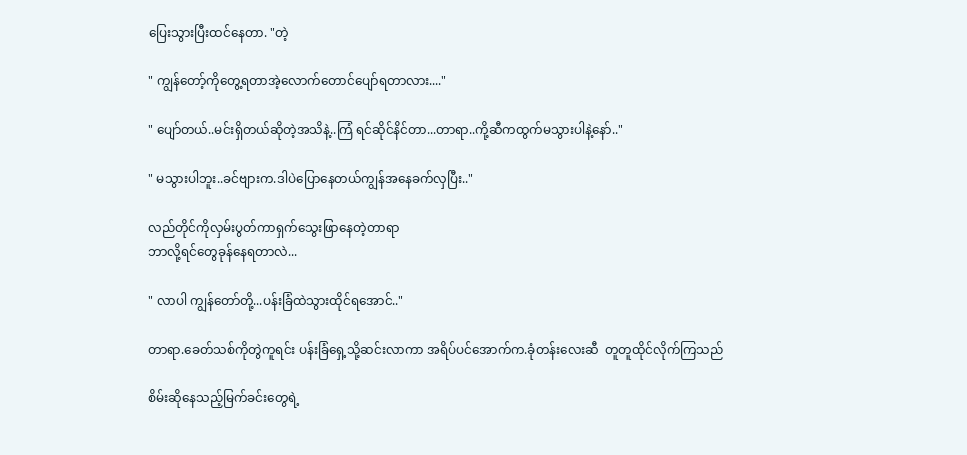ပြေးသွားပြီးထင်နေတာ. "တဲ့

" ကျွန်တော့်ကိုတွေ့ရတာအဲ့လောက်တောင်ပျော်ရတာလား...."

" ပျော်တယ်..မင်းရှိတယ်ဆိုတဲ့အသိနဲ့..ကြံ ရင်ဆိုင်နိင်တာ...တာရာ..ကို့ဆီကထွက်မသွားပါနဲ့နော်.."

" မသွားပါဘူး..ခင်ဗျားက.ဒါပဲပြောနေတယ်ကျွန်အနေခက်လှပြီး.."

လည်တိုင်ကိုလှမ်းပွတ်ကာရှက်သွေးဖြာနေတဲ့တာရာ
ဘာလို့ရင်တွေခုန်နေရတာလဲ...

" လာပါ ကျွန်တော်တို့...ပန်းခြံထဲသွားထိုင်ရအောင်.."

တာရာ.ခေတ်သစ်ကိုတွဲကူရင်း ပန်းခြံရှေ့သို့ဆင်းလာကာ အရိပ်ပင်အောက်က.ခုံတန်းလေးဆီ  တူတူထိုင်လိုက်ကြသည်

စိမ်းဆိုနေသည့်မြက်ခင်းတွေရဲ့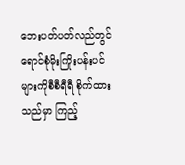ဘေးပတ်ပတ်လည်တွင် ရောင်စုံမိုးကြိုးပန်းပင်များကိုစီစီရီရီ စိုက်ထားသည်မှာ ကြည့်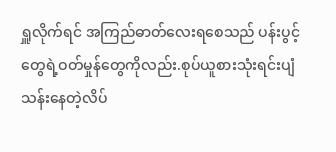ရှူလိုက်ရင် အကြည်ဓာတ်လေးရစေသည် ပန်းပွင့်တွေရဲ့ဝတ်မှုန်တွေကိုလည်း.စုပ်ယူစားသုံးရင်းပျံသန်းနေတဲ့လိပ်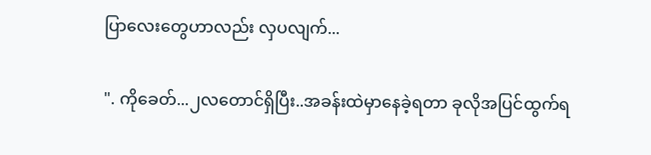ပြာလေးတွေဟာလည်း လှပလျက်...

". ကိုခေတ်...၂လတောင်ရှိပြီး..အခန်းထဲမှာနေခဲ့ရတာ ခုလိုအပြင်ထွက်ရ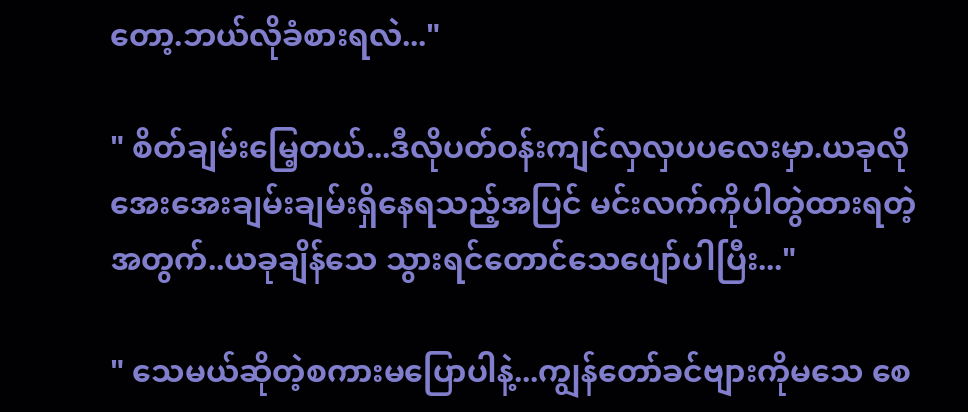တော့.ဘယ်လိုခံစားရလဲ..."

" စိတ်ချမ်းမြေ့တယ်...ဒီလိုပတ်ဝန်းကျင်လှလှပပလေးမှာ.ယခုလို အေးအေးချမ်းချမ်းရှိနေရသည့်အပြင် မင်းလက်ကိုပါတွဲထားရတဲ့အတွက်..ယခုချိန်သေ သွားရင်တောင်သေပျော်ပါပြီး..."

" သေမယ်ဆိုတဲ့စကားမပြောပါနဲ့...ကျွန်တော်ခင်ဗျားကိုမသေ စေ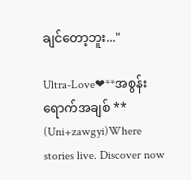ချင်တော့ဘူး..."

Ultra-Love❤**အစွန်းရောက်အချစ် ** (Uni+zawgyi)Where stories live. Discover now